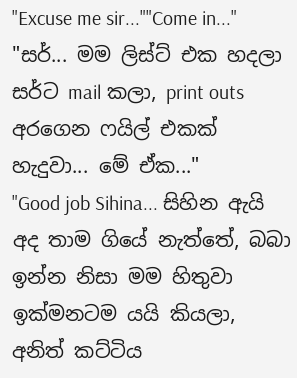"Excuse me sir...""Come in..."
"සර්... මම ලිස්ට් එක හදලා සර්ට mail කලා, print outs අරගෙන ෆයිල් එකක් හැදුවා... මේ ඒක..."
"Good job Sihina... සිහින ඇයි අද තාම ගියේ නැත්තේ, බබා ඉන්න නිසා මම හිතුවා ඉක්මනටම යයි කියලා, අනිත් කට්ටිය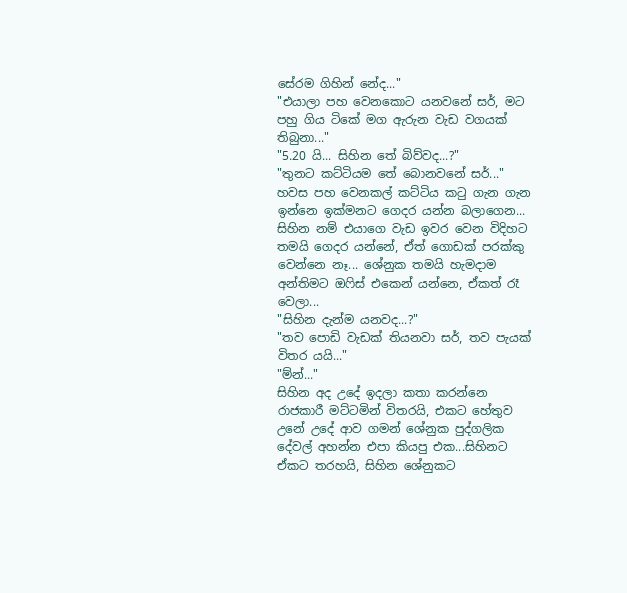සේරම ගිහින් නේද..."
"එයාලා පහ වෙනකොට යනවනේ සර්, මට පහු ගිය ටිකේ මග ඇරුන වැඩ වගයක් තිබුනා..."
"5.20 යි... සිහින තේ බිව්වද...?"
"තුනට කට්ටියම තේ බොනවනේ සර්..."
හවස පහ වෙනකල් කට්ටිය කටු ගැන ගැන ඉන්නෙ ඉක්මනට ගෙදර යන්න බලාගෙන... සිහින නම් එයාගෙ වැඩ ඉවර වෙන විදිහට තමයි ගෙදර යන්නේ, ඒත් ගොඩක් පරක්කු වෙන්නෙ නෑ... ශේනුක තමයි හැමදාම අන්තිමට ඔෆිස් එකෙන් යන්නෙ, ඒකත් රෑ වෙලා...
"සිහින දැන්ම යනවද...?"
"තව පොඩි වැඩක් තියනවා සර්, තව පැයක් විතර යයි..."
"ම්න්..."
සිහින අද උදේ ඉදලා කතා කරන්නෙ රාජකාරී මට්ටමින් විතරයි, එකට හේතුව උනේ උදේ ආව ගමන් ශේනුක පුද්ගලික දේවල් අහන්න එපා කියපු එක...සිහිනට ඒකට තරහයි, සිහින ශේනුකට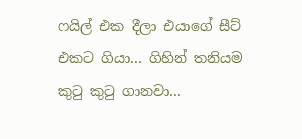ෆයිල් එක දීලා එයාගේ සීට් එකට ගියා... ගිහින් තනියම කුටු කුටු ගානවා...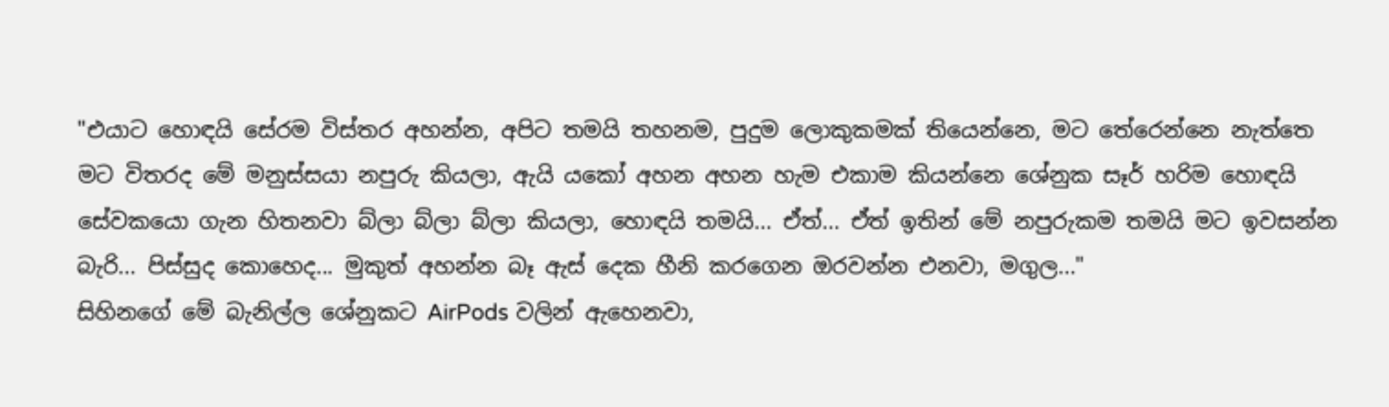"එයාට හොඳයි සේරම විස්තර අහන්න, අපිට තමයි තහනම, පුදුම ලොකුකමක් තියෙන්නෙ, මට තේරෙන්නෙ නැත්තෙ මට විතරද මේ මනුස්සයා නපුරු කියලා, ඇයි යකෝ අහන අහන හැම එකාම කියන්නෙ ශේනුක සෑර් හරිම හොඳයි සේවකයො ගැන හිතනවා බ්ලා බ්ලා බ්ලා කියලා, හොඳයි තමයි... ඒත්... ඒත් ඉතින් මේ නපුරුකම තමයි මට ඉවසන්න බැරි... පිස්සුද කොහෙද... මුකුත් අහන්න බෑ ඇස් දෙක හීනි කරගෙන ඔරවන්න එනවා, මගුල..."
සිහිනගේ මේ බැනිල්ල ශේනුකට AirPods වලින් ඇහෙනවා,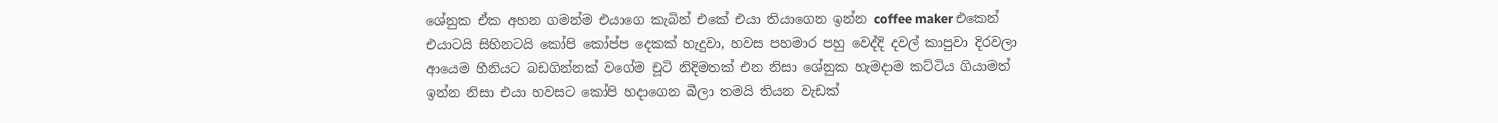ශේනුක ඒක අහන ගමන්ම එයාගෙ කැබින් එකේ එයා තියාගෙන ඉන්න coffee maker එකෙන් එයාටයි සිහිනටයි කෝපි කෝප්ප දෙකක් හැදුවා, හවස පහමාර පහු වෙද්දි දවල් කාපුවා දිරවලා ආයෙම හීනියට බඩගින්නක් වගේම චූටි නිදිමතක් එන නිසා ශේනුක හැමදාම කට්ටිය ගියාමත් ඉන්න නිසා එයා හවසට කෝපි හදාගෙන බීලා තමයි තියන වැඩක්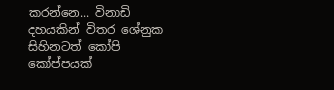කරන්නෙ... විනාඩි දහයකින් විතර ශේනුක සිහිනටත් කෝපි කෝප්පයක්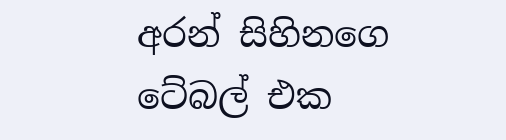අරන් සිහිනගෙ ටේබල් එක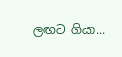ලඟට ගියා...